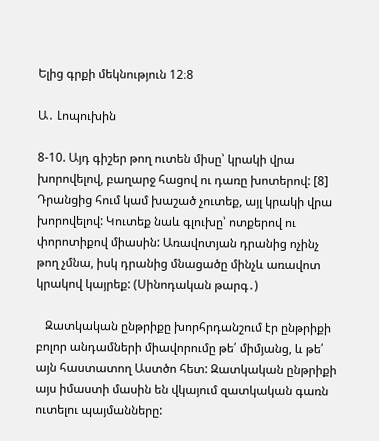Ելից գրքի մեկնություն 12։8

Ա․ Լոպուխին

8-10. Այդ գիշեր թող ուտեն միսը՝ կրակի վրա խորովելով, բաղարջ հացով ու դառը խոտերով: [8] Դրանցից հում կամ խաշած չուտեք, այլ կրակի վրա խորովելով: Կուտեք նաև գլուխը՝ ոտքերով ու փորոտիքով միասին: Առավոտյան դրանից ոչինչ թող չմնա, իսկ դրանից մնացածը մինչև առավոտ կրակով կայրեք: (Սինոդական թարգ․)

   Զատկական ընթրիքը խորհրդանշում էր ընթրիքի բոլոր անդամների միավորումը թե՛ միմյանց, և թե՛ այն հաստատող Աստծո հետ: Զատկական ընթրիքի այս իմաստի մասին են վկայում զատկական գառն ուտելու պայմանները: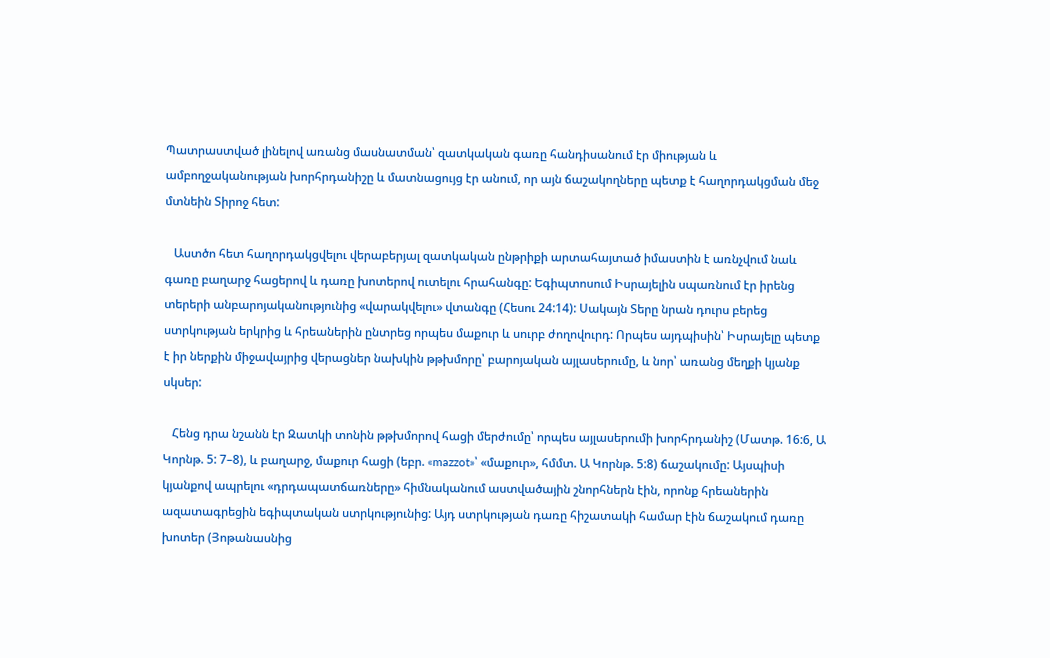Պատրաստված լինելով առանց մասնատման՝ զատկական գառը հանդիսանում էր միության և ամբողջականության խորհրդանիշը և մատնացույց էր անում, որ այն ճաշակողները պետք է հաղորդակցման մեջ մտնեին Տիրոջ հետ:

   Աստծո հետ հաղորդակցվելու վերաբերյալ զատկական ընթրիքի արտահայտած իմաստին է առնչվում նաև գառը բաղարջ հացերով և դառը խոտերով ուտելու հրահանգը: Եգիպտոսում Իսրայելին սպառնում էր իրենց տերերի անբարոյականությունից «վարակվելու» վտանգը (Հեսու 24:14): Սակայն Տերը նրան դուրս բերեց ստրկության երկրից և հրեաներին ընտրեց որպես մաքուր և սուրբ ժողովուրդ: Որպես այդպիսին՝ Իսրայելը պետք է իր ներքին միջավայրից վերացներ նախկին թթխմորը՝ բարոյական այլասերումը, և նոր՝ առանց մեղքի կյանք սկսեր:

   Հենց դրա նշանն էր Զատկի տոնին թթխմորով հացի մերժումը՝ որպես այլասերումի խորհրդանիշ (Մատթ. 16:6, Ա Կորնթ. 5: 7–8), և բաղարջ, մաքուր հացի (եբր. «mazzot»՝ «մաքուր», հմմտ. Ա Կորնթ. 5:8) ճաշակումը: Այսպիսի կյանքով ապրելու «դրդապատճառները» հիմնականում աստվածային շնորհներն էին, որոնք հրեաներին ազատագրեցին եգիպտական ստրկությունից: Այդ ստրկության դառը հիշատակի համար էին ճաշակում դառը խոտեր (Յոթանասնից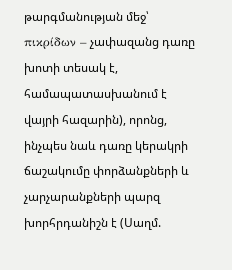թարգմանության մեջ՝ πικρίδων – չափազանց դառը խոտի տեսակ է, համապատասխանում է վայրի հազարին), որոնց, ինչպես նաև դառը կերակրի ճաշակումը փորձանքների և չարչարանքների պարզ խորհրդանիշն է (Սաղմ.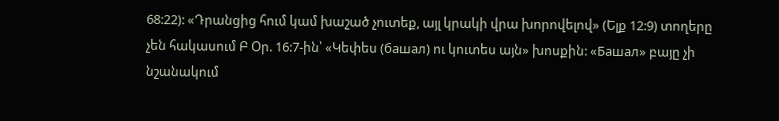68:22): «Դրանցից հում կամ խաշած չուտեք, այլ կրակի վրա խորովելով» (Ելք 12:9) տողերը չեն հակասում Բ Օր. 16:7-ին՝ «Կեփես (башал) ու կուտես այն» խոսքին: «Башал» բայը չի նշանակում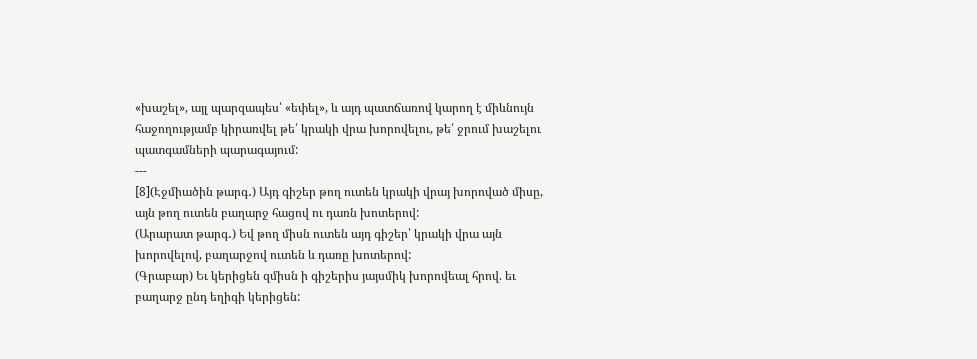«խաշել», այլ պարզապես՝ «եփել», և այդ պատճառով կարող է միևնույն հաջողությամբ կիրառվել թե՛ կրակի վրա խորովելու, թե՛ ջրում խաշելու պատգամների պարագայում:
---
[8](Էջմիածին թարգ․) Այդ գիշեր թող ուտեն կրակի վրայ խորոված միսը, այն թող ուտեն բաղարջ հացով ու դառն խոտերով:
(Արարատ թարգ․) Եվ թող միսն ուտեն այդ գիշեր՝ կրակի վրա այն խորովելով, բաղարջով ուտեն և դառը խոտերով:
(Գրաբար) Եւ կերիցեն զմիսն ի գիշերիս յայսմիկ խորովեալ հրով. եւ բաղարջ ընդ եղիգի կերիցեն: